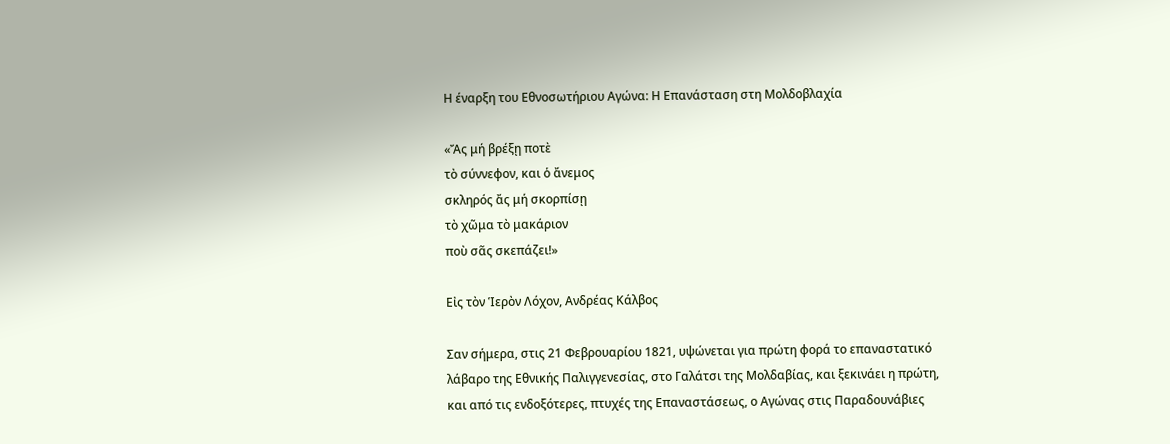Η έναρξη του Εθνοσωτήριου Αγώνα: Η Επανάσταση στη Μολδοβλαχία

«Ἄς μή βρέξῃ ποτὲ
τὸ σύννεφον, και ὁ ἄνεμος
σκληρός ἄς μή σκορπίσῃ
τὸ χῶμα τὸ μακάριον
ποὺ σᾶς σκεπάζει!»

Εἰς τὸν Ἱερὸν Λόχον, Ανδρέας Κάλβος

Σαν σήμερα, στις 21 Φεβρουαρίου 1821, υψώνεται για πρώτη φορά το επαναστατικό λάβαρο της Εθνικής Παλιγγενεσίας, στο Γαλάτσι της Μολδαβίας, και ξεκινάει η πρώτη, και από τις ενδοξότερες, πτυχές της Επαναστάσεως, ο Αγώνας στις Παραδουνάβιες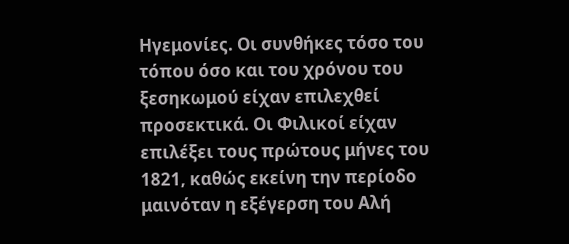Ηγεμονίες. Οι συνθήκες τόσο του τόπου όσο και του χρόνου του ξεσηκωμού είχαν επιλεχθεί προσεκτικά. Οι Φιλικοί είχαν επιλέξει τους πρώτους μήνες του 1821, καθώς εκείνη την περίοδο μαινόταν η εξέγερση του Αλή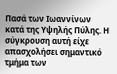Πασά των Ιωαννίνων κατά της Υψηλής Πύλης. Η σύγκρουση αυτή είχε απασχολήσει σημαντικό τμήμα των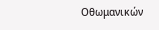Οθωμανικών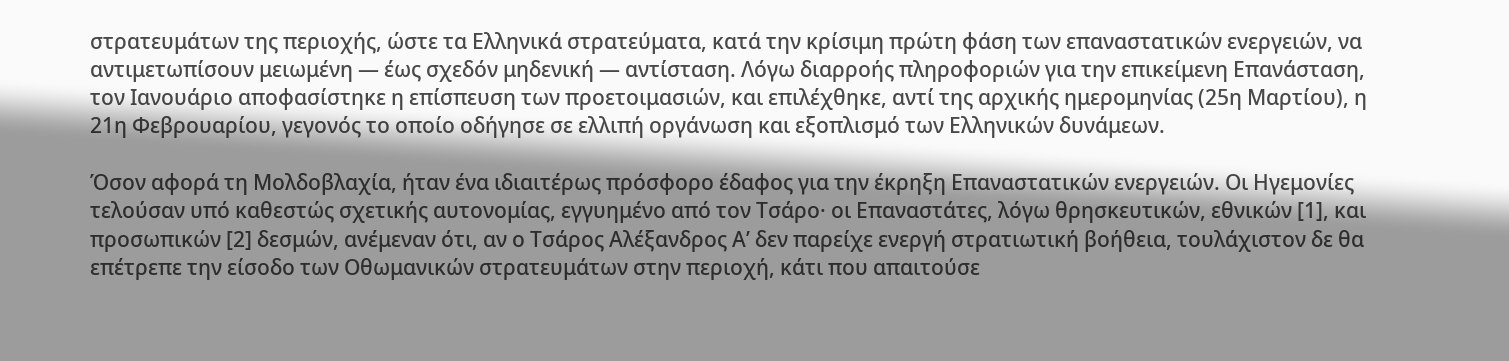στρατευμάτων της περιοχής, ώστε τα Ελληνικά στρατεύματα, κατά την κρίσιμη πρώτη φάση των επαναστατικών ενεργειών, να αντιμετωπίσουν μειωμένη — έως σχεδόν μηδενική — αντίσταση. Λόγω διαρροής πληροφοριών για την επικείμενη Επανάσταση, τον Ιανουάριο αποφασίστηκε η επίσπευση των προετοιμασιών, και επιλέχθηκε, αντί της αρχικής ημερομηνίας (25η Μαρτίου), η 21η Φεβρουαρίου, γεγονός το οποίο οδήγησε σε ελλιπή οργάνωση και εξοπλισμό των Ελληνικών δυνάμεων.

Όσον αφορά τη Μολδοβλαχία, ήταν ένα ιδιαιτέρως πρόσφορο έδαφος για την έκρηξη Επαναστατικών ενεργειών. Οι Ηγεμονίες τελούσαν υπό καθεστώς σχετικής αυτονομίας, εγγυημένο από τον Τσάρο· οι Επαναστάτες, λόγω θρησκευτικών, εθνικών [1], και προσωπικών [2] δεσμών, ανέμεναν ότι, αν ο Τσάρος Αλέξανδρος Α’ δεν παρείχε ενεργή στρατιωτική βοήθεια, τουλάχιστον δε θα επέτρεπε την είσοδο των Οθωμανικών στρατευμάτων στην περιοχή, κάτι που απαιτούσε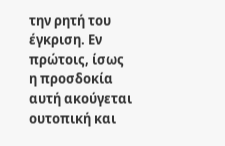την ρητή του έγκριση. Εν πρώτοις, ίσως η προσδοκία αυτή ακούγεται ουτοπική και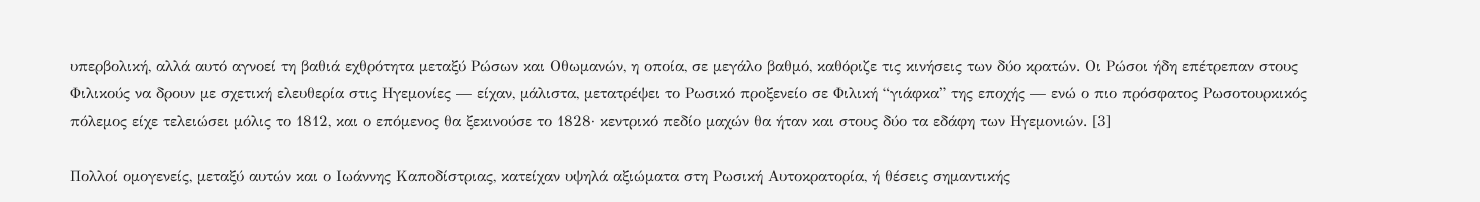υπερβολική, αλλά αυτό αγνοεί τη βαθιά εχθρότητα μεταξύ Ρώσων και Οθωμανών, η οποία, σε μεγάλο βαθμό, καθόριζε τις κινήσεις των δύο κρατών. Οι Ρώσοι ήδη επέτρεπαν στους Φιλικούς να δρουν με σχετική ελευθερία στις Ηγεμονίες — είχαν, μάλιστα, μετατρέψει το Ρωσικό προξενείο σε Φιλική “γιάφκα” της εποχής — ενώ ο πιο πρόσφατος Ρωσοτουρκικός πόλεμος είχε τελειώσει μόλις το 1812, και ο επόμενος θα ξεκινούσε το 1828· κεντρικό πεδίο μαχών θα ήταν και στους δύο τα εδάφη των Ηγεμονιών. [3]

Πολλοί ομογενείς, μεταξύ αυτών και ο Ιωάννης Καποδίστριας, κατείχαν υψηλά αξιώματα στη Ρωσική Αυτοκρατορία, ή θέσεις σημαντικής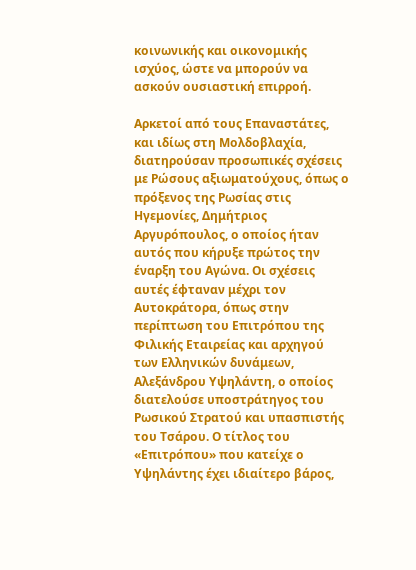κοινωνικής και οικονομικής ισχύος, ώστε να μπορούν να ασκούν ουσιαστική επιρροή.

Αρκετοί από τους Επαναστάτες, και ιδίως στη Μολδοβλαχία, διατηρούσαν προσωπικές σχέσεις με Ρώσους αξιωματούχους, όπως ο πρόξενος της Ρωσίας στις Ηγεμονίες, Δημήτριος Αργυρόπουλος, ο οποίος ήταν αυτός που κήρυξε πρώτος την έναρξη του Αγώνα. Οι σχέσεις αυτές έφταναν μέχρι τον Αυτοκράτορα, όπως στην περίπτωση του Επιτρόπου της Φιλικής Εταιρείας και αρχηγού των Ελληνικών δυνάμεων, Αλεξάνδρου Υψηλάντη, ο οποίος διατελούσε υποστράτηγος του Ρωσικού Στρατού και υπασπιστής του Τσάρου. Ο τίτλος του «Επιτρόπου» που κατείχε ο Υψηλάντης έχει ιδιαίτερο βάρος,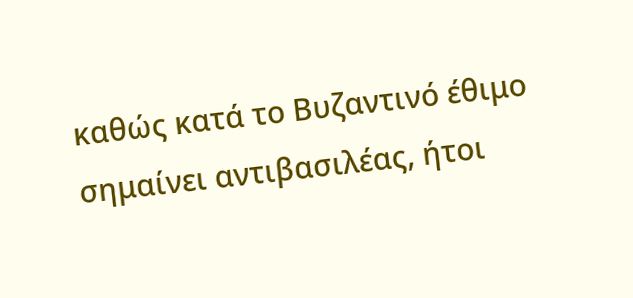καθώς κατά το Βυζαντινό έθιμο σημαίνει αντιβασιλέας, ήτοι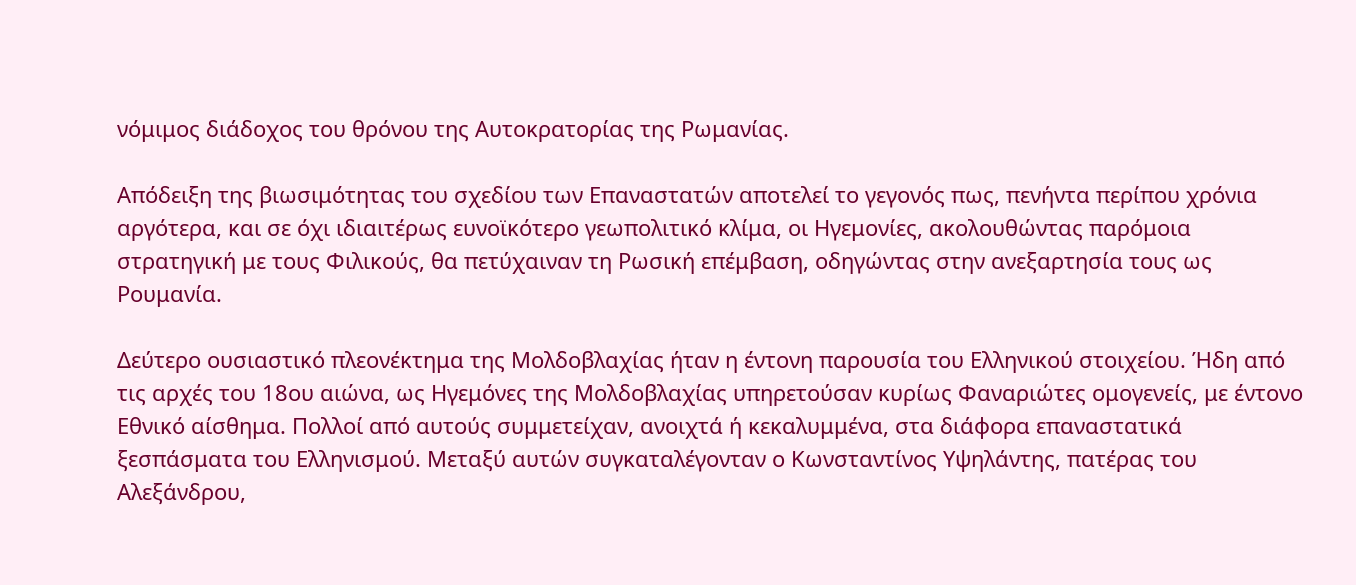νόμιμος διάδοχος του θρόνου της Αυτοκρατορίας της Ρωμανίας.

Απόδειξη της βιωσιμότητας του σχεδίου των Επαναστατών αποτελεί το γεγονός πως, πενήντα περίπου χρόνια αργότερα, και σε όχι ιδιαιτέρως ευνοϊκότερο γεωπολιτικό κλίμα, οι Ηγεμονίες, ακολουθώντας παρόμοια στρατηγική με τους Φιλικούς, θα πετύχαιναν τη Ρωσική επέμβαση, οδηγώντας στην ανεξαρτησία τους ως Ρουμανία.

Δεύτερο ουσιαστικό πλεονέκτημα της Μολδοβλαχίας ήταν η έντονη παρουσία του Ελληνικού στοιχείου. Ήδη από τις αρχές του 18ου αιώνα, ως Ηγεμόνες της Μολδοβλαχίας υπηρετούσαν κυρίως Φαναριώτες ομογενείς, με έντονο Εθνικό αίσθημα. Πολλοί από αυτούς συμμετείχαν, ανοιχτά ή κεκαλυμμένα, στα διάφορα επαναστατικά ξεσπάσματα του Ελληνισμού. Μεταξύ αυτών συγκαταλέγονταν ο Κωνσταντίνος Υψηλάντης, πατέρας του Αλεξάνδρου,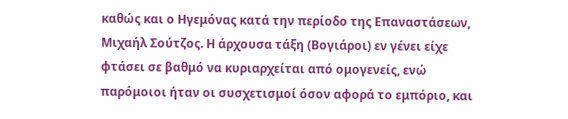καθώς και ο Ηγεμόνας κατά την περίοδο της Επαναστάσεων, Μιχαήλ Σούτζος. Η άρχουσα τάξη (Βογιάροι) εν γένει είχε φτάσει σε βαθμό να κυριαρχείται από ομογενείς, ενώ παρόμοιοι ήταν οι συσχετισμοί όσον αφορά το εμπόριο, και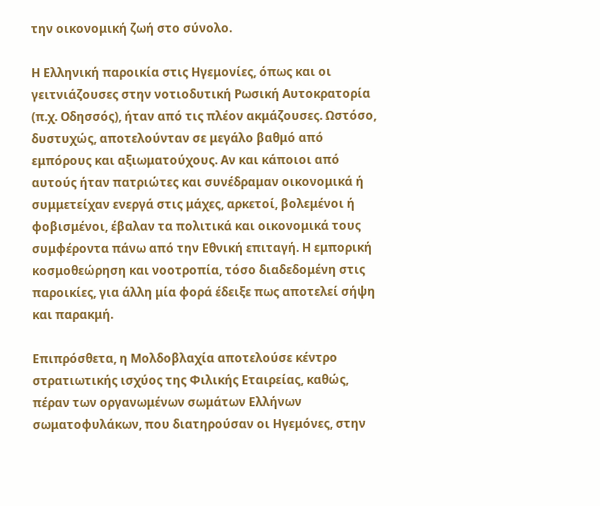την οικονομική ζωή στο σύνολο.

Η Ελληνική παροικία στις Ηγεμονίες, όπως και οι γειτνιάζουσες στην νοτιοδυτική Ρωσική Αυτοκρατορία (π.χ. Οδησσός), ήταν από τις πλέον ακμάζουσες. Ωστόσο, δυστυχώς, αποτελούνταν σε μεγάλο βαθμό από εμπόρους και αξιωματούχους. Αν και κάποιοι από αυτούς ήταν πατριώτες και συνέδραμαν οικονομικά ή συμμετείχαν ενεργά στις μάχες, αρκετοί, βολεμένοι ή φοβισμένοι, έβαλαν τα πολιτικά και οικονομικά τους συμφέροντα πάνω από την Εθνική επιταγή. Η εμπορική κοσμοθεώρηση και νοοτροπία, τόσο διαδεδομένη στις παροικίες, για άλλη μία φορά έδειξε πως αποτελεί σήψη και παρακμή.

Επιπρόσθετα, η Μολδοβλαχία αποτελούσε κέντρο στρατιωτικής ισχύος της Φιλικής Εταιρείας, καθώς, πέραν των οργανωμένων σωμάτων Ελλήνων σωματοφυλάκων, που διατηρούσαν οι Ηγεμόνες, στην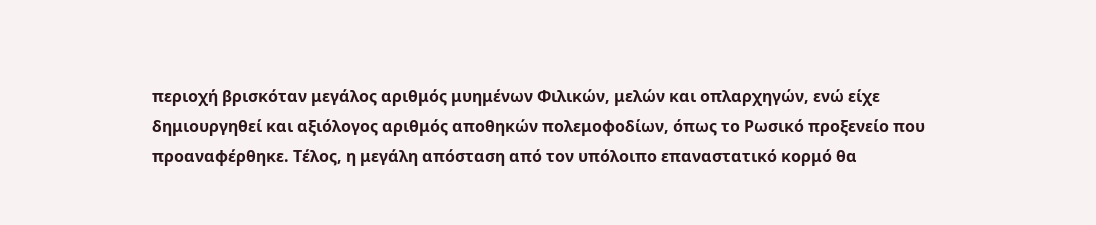περιοχή βρισκόταν μεγάλος αριθμός μυημένων Φιλικών, μελών και οπλαρχηγών, ενώ είχε δημιουργηθεί και αξιόλογος αριθμός αποθηκών πολεμοφοδίων, όπως το Ρωσικό προξενείο που προαναφέρθηκε. Τέλος, η μεγάλη απόσταση από τον υπόλοιπο επαναστατικό κορμό θα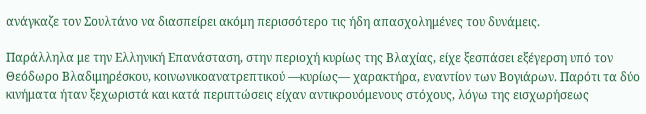ανάγκαζε τον Σουλτάνο να διασπείρει ακόμη περισσότερο τις ήδη απασχολημένες του δυνάμεις.

Παράλληλα με την Ελληνική Επανάσταση, στην περιοχή κυρίως της Βλαχίας, είχε ξεσπάσει εξέγερση υπό τον Θεόδωρο Βλαδιμηρέσκου, κοινωνικοανατρεπτικού —κυρίως— χαρακτήρα, εναντίον των Βογιάρων. Παρότι τα δύο κινήματα ήταν ξεχωριστά και κατά περιπτώσεις είχαν αντικρουόμενους στόχους, λόγω της εισχωρήσεως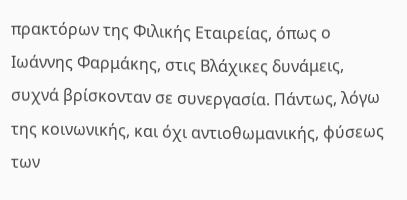πρακτόρων της Φιλικής Εταιρείας, όπως ο Ιωάννης Φαρμάκης, στις Βλάχικες δυνάμεις, συχνά βρίσκονταν σε συνεργασία. Πάντως, λόγω της κοινωνικής, και όχι αντιοθωμανικής, φύσεως των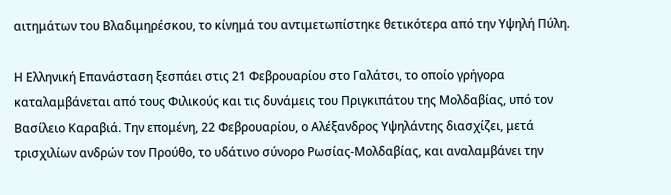αιτημάτων του Βλαδιμηρέσκου, το κίνημά του αντιμετωπίστηκε θετικότερα από την Υψηλή Πύλη.

Η Ελληνική Επανάσταση ξεσπάει στις 21 Φεβρουαρίου στο Γαλάτσι, το οποίο γρήγορα καταλαμβάνεται από τους Φιλικούς και τις δυνάμεις του Πριγκιπάτου της Μολδαβίας, υπό τον Βασίλειο Καραβιά. Την επομένη, 22 Φεβρουαρίου, ο Αλέξανδρος Υψηλάντης διασχίζει, μετά τρισχιλίων ανδρών τον Προύθο, το υδάτινο σύνορο Ρωσίας-Μολδαβίας, και αναλαμβάνει την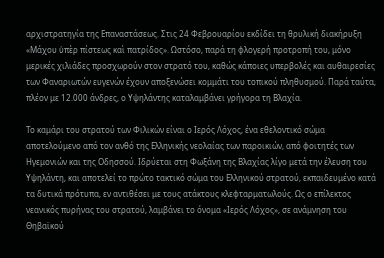αρχιστρατηγία της Επαναστάσεως. Στις 24 Φεβρουαρίου εκδίδει τη θρυλική διακήρυξη «Μάχου ὑπὲρ πίστεως καὶ πατρίδος». Ωστόσο, παρά τη φλογερή προτροπή του, μόνο μερικές χιλιάδες προσχωρούν στον στρατό του, καθώς κάποιες υπερβολές και αυθαιρεσίες των Φαναριωτών ευγενών έχουν αποξενώσει κομμάτι του τοπικού πληθυσμού. Παρά ταύτα, πλέον με 12.000 άνδρες, ο Υψηλάντης καταλαμβάνει γρήγορα τη Βλαχία.

Το καμάρι του στρατού των Φιλικών είναι ο Ιερός Λόχος, ένα εθελοντικό σώμα αποτελούμενο από τον ανθό της Ελληνικής νεολαίας των παροικιών, από φοιτητές των Ηγεμονιών και της Οδησσού. Ιδρύεται στη Φωξάνη της Βλαχίας λίγο μετά την έλευση του Υψηλάντη, και αποτελεί το πρώτο τακτικό σώμα του Ελληνικού στρατού, εκπαιδευμένο κατά τα δυτικά πρότυπα, εν αντιθέσει με τους ατάκτους κλεφταρματωλούς. Ως ο επίλεκτος νεανικός πυρήνας του στρατού, λαμβάνει το όνομα «Ιερός Λόχος», σε ανάμνηση του Θηβαϊκού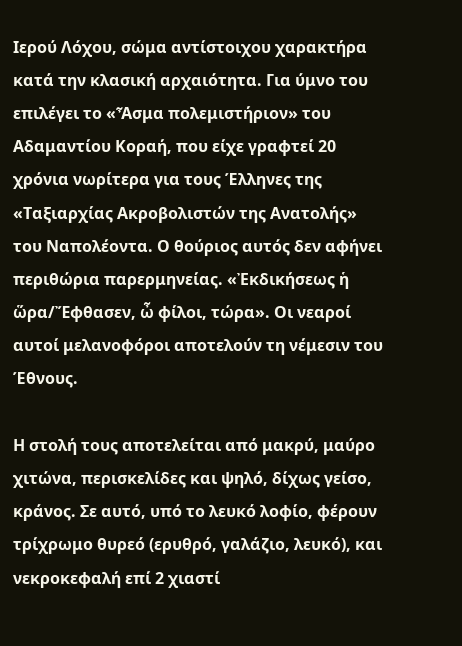Ιερού Λόχου, σώμα αντίστοιχου χαρακτήρα κατά την κλασική αρχαιότητα. Για ύμνο του επιλέγει το «Ἆσμα πολεμιστήριον» του Αδαμαντίου Κοραή, που είχε γραφτεί 20 χρόνια νωρίτερα για τους Έλληνες της «Ταξιαρχίας Ακροβολιστών της Ανατολής» του Ναπολέοντα. Ο θούριος αυτός δεν αφήνει περιθώρια παρερμηνείας. «Ἐκδικήσεως ἡ ὥρα/Ἔφθασεν, ὦ φίλοι, τώρα». Οι νεαροί αυτοί μελανοφόροι αποτελούν τη νέμεσιν του Έθνους.

Η στολή τους αποτελείται από μακρύ, μαύρο χιτώνα, περισκελίδες και ψηλό, δίχως γείσο, κράνος. Σε αυτό, υπό το λευκό λοφίο, φέρουν τρίχρωμο θυρεό (ερυθρό, γαλάζιο, λευκό), και νεκροκεφαλή επί 2 χιαστί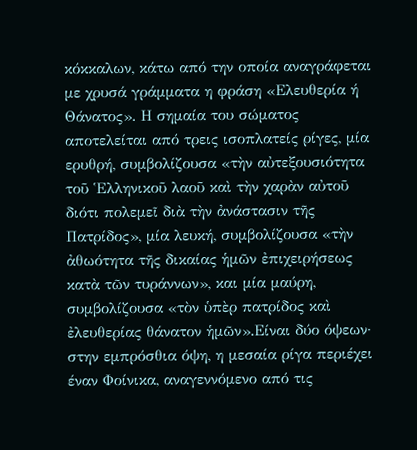κόκκαλων, κάτω από την οποία αναγράφεται με χρυσά γράμματα η φράση «Ελευθερία ή Θάνατος». Η σημαία του σώματος αποτελείται από τρεις ισοπλατείς ρίγες, μία ερυθρή, συμβολίζουσα «τὴν αὐτεξουσιότητα τοῦ Ἑλληνικοῦ λαοῦ καὶ τὴν χαρὰν αὐτοῦ διότι πολεμεῖ διὰ τὴν ἀνάστασιν τῆς Πατρίδος», μία λευκή, συμβολίζουσα «τὴν ἀθωότητα τῆς δικαίας ἡμῶν ἐπιχειρήσεως κατὰ τῶν τυράννων», και μία μαύρη, συμβολίζουσα «τὸν ὑπὲρ πατρίδος καὶ ἐλευθερίας θάνατον ἡμῶν».Είναι δύο όψεων· στην εμπρόσθια όψη, η μεσαία ρίγα περιέχει έναν Φοίνικα, αναγεννόμενο από τις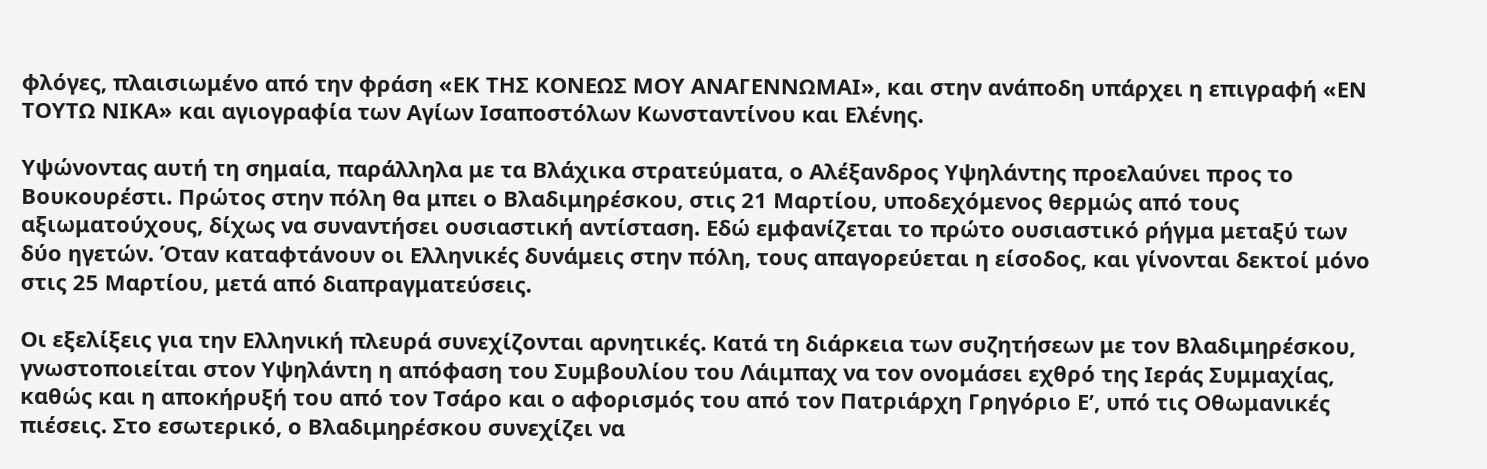φλόγες, πλαισιωμένο από την φράση «ΕΚ ΤΗΣ ΚΟΝΕΩΣ ΜΟΥ ΑΝΑΓΕΝΝΩΜΑΙ», και στην ανάποδη υπάρχει η επιγραφή «ΕΝ ΤΟΥΤΩ ΝΙΚΑ» και αγιογραφία των Αγίων Ισαποστόλων Κωνσταντίνου και Ελένης.

Υψώνοντας αυτή τη σημαία, παράλληλα με τα Βλάχικα στρατεύματα, ο Αλέξανδρος Υψηλάντης προελαύνει προς το Βουκουρέστι. Πρώτος στην πόλη θα μπει ο Βλαδιμηρέσκου, στις 21 Μαρτίου, υποδεχόμενος θερμώς από τους αξιωματούχους, δίχως να συναντήσει ουσιαστική αντίσταση. Εδώ εμφανίζεται το πρώτο ουσιαστικό ρήγμα μεταξύ των δύο ηγετών. Όταν καταφτάνουν οι Ελληνικές δυνάμεις στην πόλη, τους απαγορεύεται η είσοδος, και γίνονται δεκτοί μόνο στις 25 Μαρτίου, μετά από διαπραγματεύσεις.

Οι εξελίξεις για την Ελληνική πλευρά συνεχίζονται αρνητικές. Κατά τη διάρκεια των συζητήσεων με τον Βλαδιμηρέσκου, γνωστοποιείται στον Υψηλάντη η απόφαση του Συμβουλίου του Λάιμπαχ να τον ονομάσει εχθρό της Ιεράς Συμμαχίας, καθώς και η αποκήρυξή του από τον Τσάρο και ο αφορισμός του από τον Πατριάρχη Γρηγόριο Ε’, υπό τις Οθωμανικές πιέσεις. Στο εσωτερικό, ο Βλαδιμηρέσκου συνεχίζει να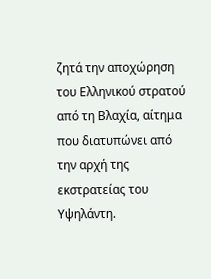ζητά την αποχώρηση του Ελληνικού στρατού από τη Βλαχία, αίτημα που διατυπώνει από την αρχή της εκστρατείας του Υψηλάντη.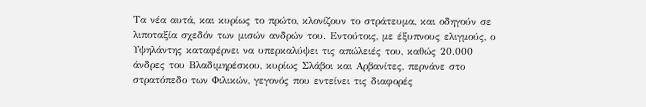Τα νέα αυτά, και κυρίως το πρώτο, κλονίζουν το στράτευμα, και οδηγούν σε λιποταξία σχεδόν των μισών ανδρών του. Εντούτοις, με έξυπνους ελιγμούς, ο Υψηλάντης καταφέρνει να υπερκαλύψει τις απώλειές του, καθώς 20.000 άνδρες του Βλαδιμηρέσκου, κυρίως Σλάβοι και Αρβανίτες, περνάνε στο στρατόπεδο των Φιλικών, γεγονός που εντείνει τις διαφορές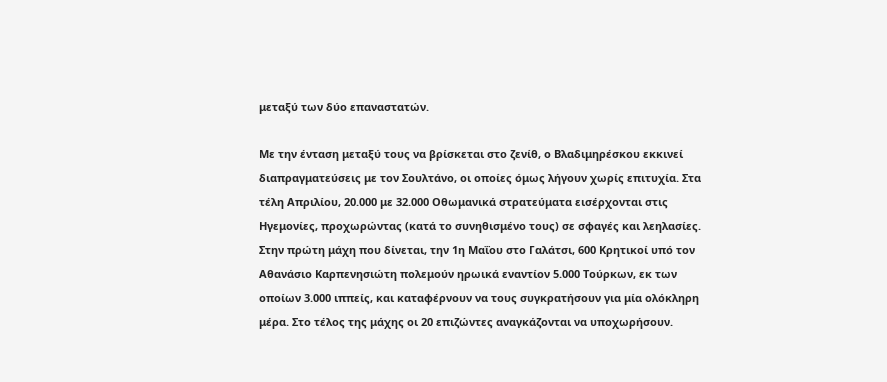μεταξύ των δύο επαναστατών.

Με την ένταση μεταξύ τους να βρίσκεται στο ζενίθ, ο Βλαδιμηρέσκου εκκινεί διαπραγματεύσεις με τον Σουλτάνο, οι οποίες όμως λήγουν χωρίς επιτυχία. Στα τέλη Απριλίου, 20.000 με 32.000 Οθωμανικά στρατεύματα εισέρχονται στις Ηγεμονίες, προχωρώντας (κατά το συνηθισμένο τους) σε σφαγές και λεηλασίες. Στην πρώτη μάχη που δίνεται, την 1η Μαΐου στο Γαλάτσι, 600 Κρητικοί υπό τον Αθανάσιο Καρπενησιώτη πολεμούν ηρωικά εναντίον 5.000 Τούρκων, εκ των οποίων 3.000 ιππείς, και καταφέρνουν να τους συγκρατήσουν για μία ολόκληρη μέρα. Στο τέλος της μάχης οι 20 επιζώντες αναγκάζονται να υποχωρήσουν.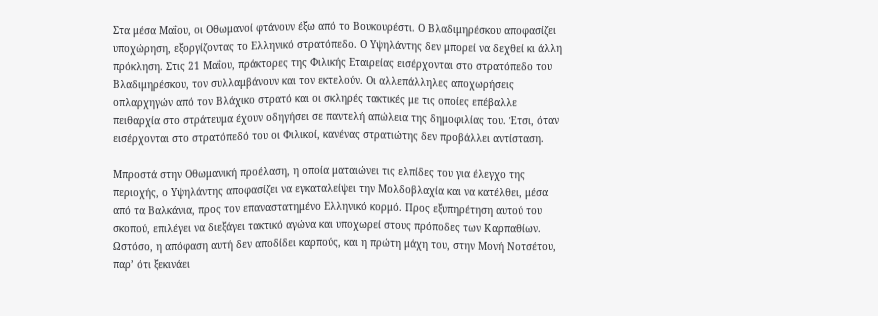Στα μέσα Μαΐου, οι Οθωμανοί φτάνουν έξω από το Βουκουρέστι. Ο Βλαδιμηρέσκου αποφασίζει υποχώρηση, εξοργίζοντας το Ελληνικό στρατόπεδο. Ο Υψηλάντης δεν μπορεί να δεχθεί κι άλλη πρόκληση. Στις 21 Μαΐου, πράκτορες της Φιλικής Εταιρείας εισέρχονται στο στρατόπεδο του Βλαδιμηρέσκου, τον συλλαμβάνουν και τον εκτελούν. Οι αλλεπάλληλες αποχωρήσεις οπλαρχηγών από τον Βλάχικο στρατό και οι σκληρές τακτικές με τις οποίες επέβαλλε πειθαρχία στο στράτευμα έχουν οδηγήσει σε παντελή απώλεια της δημοφιλίας του. Έτσι, όταν εισέρχονται στο στρατόπεδό του οι Φιλικοί, κανένας στρατιώτης δεν προβάλλει αντίσταση.

Μπροστά στην Οθωμανική προέλαση, η οποία ματαιώνει τις ελπίδες του για έλεγχο της περιοχής, ο Υψηλάντης αποφασίζει να εγκαταλείψει την Μολδοβλαχία και να κατέλθει, μέσα από τα Βαλκάνια, προς τον επαναστατημένο Ελληνικό κορμό. Προς εξυπηρέτηση αυτού του σκοπού, επιλέγει να διεξάγει τακτικό αγώνα και υποχωρεί στους πρόποδες των Καρπαθίων. Ωστόσο, η απόφαση αυτή δεν αποδίδει καρπούς, και η πρώτη μάχη του, στην Μονή Νοτσέτου, παρ’ ότι ξεκινάει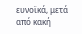ευνοϊκά, μετά από κακή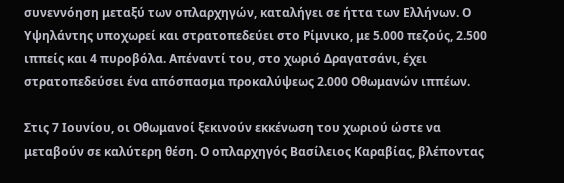συνεννόηση μεταξύ των οπλαρχηγών, καταλήγει σε ήττα των Ελλήνων. Ο Υψηλάντης υποχωρεί και στρατοπεδεύει στο Ρίμνικο, με 5.000 πεζούς, 2.500 ιππείς και 4 πυροβόλα. Απέναντί του, στο χωριό Δραγατσάνι, έχει στρατοπεδεύσει ένα απόσπασμα προκαλύψεως 2.000 Οθωμανών ιππέων.

Στις 7 Ιουνίου, οι Οθωμανοί ξεκινούν εκκένωση του χωριού ώστε να μεταβούν σε καλύτερη θέση. Ο οπλαρχηγός Βασίλειος Καραβίας, βλέποντας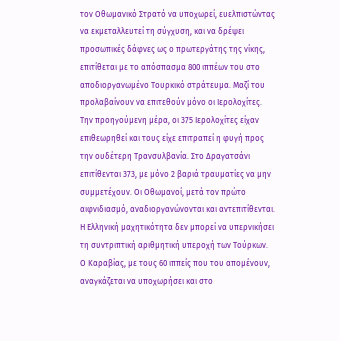τον Οθωμανικό Στρατό να υποχωρεί, ευελπιστώντας να εκμεταλλευτεί τη σύγχυση, και να δρέψει προσωπικές δάφνες ως ο πρωτεργάτης της νίκης, επιτίθεται με το απόσπασμα 800 ιππέων του στο αποδιοργανωμένο Τουρκικό στράτευμα. Μαζί του προλαβαίνουν να επιτεθούν μόνο οι Ιερολοχίτες. Την προηγούμενη μέρα, οι 375 Ιερολοχίτες είχαν επιθεωρηθεί και τους είχε επιτραπεί η φυγή προς την ουδέτερη Τρανσυλβανία. Στο Δραγατσάνι επιτίθενται 373, με μόνο 2 βαριά τραυματίες να μην συμμετέχουν. Οι Οθωμανοί, μετά τον πρώτο αιφνιδιασμό, αναδιοργανώνονται και αντεπιτίθενται. Η Ελληνική μαχητικότητα δεν μπορεί να υπερνικήσει τη συντριπτική αριθμητική υπεροχή των Τούρκων. Ο Καραβίας, με τους 60 ιππείς που του απομένουν, αναγκάζεται να υποχωρήσει και στο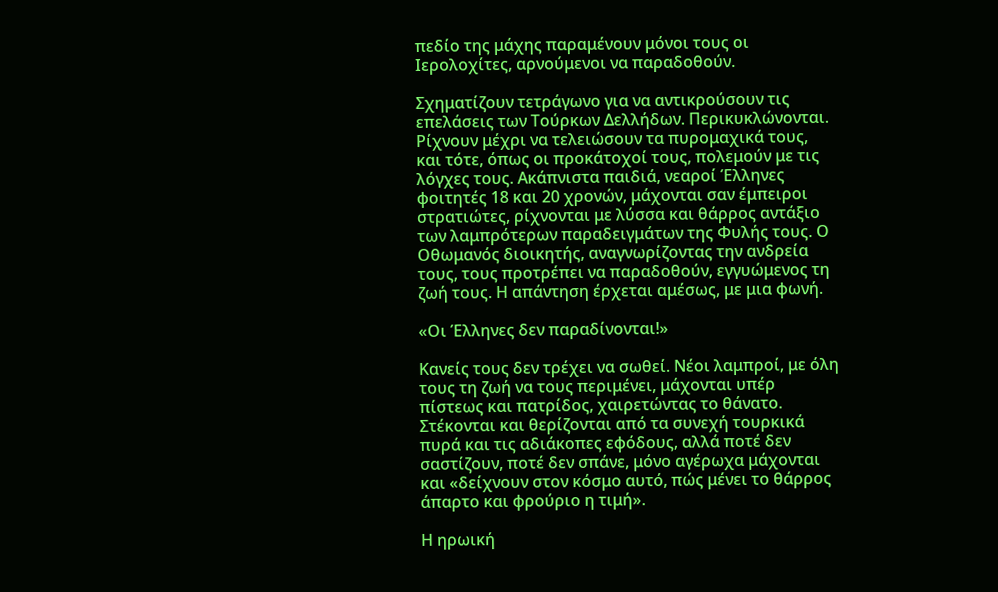πεδίο της μάχης παραμένουν μόνοι τους οι Ιερολοχίτες, αρνούμενοι να παραδοθούν.

Σχηματίζουν τετράγωνο για να αντικρούσουν τις επελάσεις των Τούρκων Δελλήδων. Περικυκλώνονται. Ρίχνουν μέχρι να τελειώσουν τα πυρομαχικά τους, και τότε, όπως οι προκάτοχοί τους, πολεμούν με τις λόγχες τους. Ακάπνιστα παιδιά, νεαροί Έλληνες φοιτητές 18 και 20 χρονών, μάχονται σαν έμπειροι στρατιώτες, ρίχνονται με λύσσα και θάρρος αντάξιο των λαμπρότερων παραδειγμάτων της Φυλής τους. Ο Οθωμανός διοικητής, αναγνωρίζοντας την ανδρεία τους, τους προτρέπει να παραδοθούν, εγγυώμενος τη ζωή τους. Η απάντηση έρχεται αμέσως, με μια φωνή.

«Οι Έλληνες δεν παραδίνονται!»

Κανείς τους δεν τρέχει να σωθεί. Νέοι λαμπροί, με όλη τους τη ζωή να τους περιμένει, μάχονται υπέρ πίστεως και πατρίδος, χαιρετώντας το θάνατο. Στέκονται και θερίζονται από τα συνεχή τουρκικά πυρά και τις αδιάκοπες εφόδους, αλλά ποτέ δεν σαστίζουν, ποτέ δεν σπάνε, μόνο αγέρωχα μάχονται και «δείχνουν στον κόσμο αυτό, πώς μένει το θάρρος άπαρτο και φρούριο η τιμή».

Η ηρωική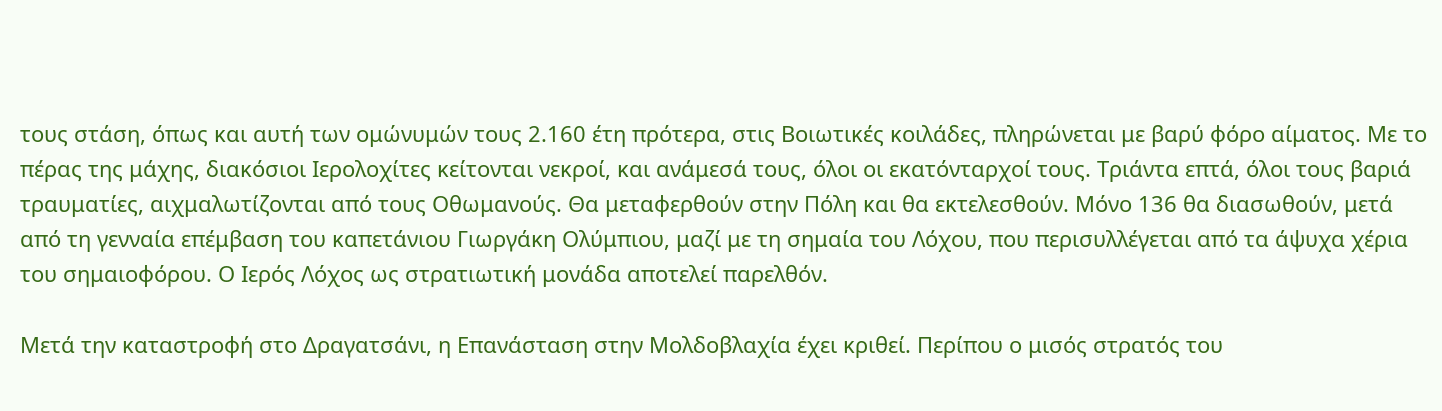τους στάση, όπως και αυτή των ομώνυμών τους 2.160 έτη πρότερα, στις Βοιωτικές κοιλάδες, πληρώνεται με βαρύ φόρο αίματος. Με το πέρας της μάχης, διακόσιοι Ιερολοχίτες κείτονται νεκροί, και ανάμεσά τους, όλοι οι εκατόνταρχοί τους. Τριάντα επτά, όλοι τους βαριά τραυματίες, αιχμαλωτίζονται από τους Οθωμανούς. Θα μεταφερθούν στην Πόλη και θα εκτελεσθούν. Μόνο 136 θα διασωθούν, μετά από τη γενναία επέμβαση του καπετάνιου Γιωργάκη Ολύμπιου, μαζί με τη σημαία του Λόχου, που περισυλλέγεται από τα άψυχα χέρια του σημαιοφόρου. Ο Ιερός Λόχος ως στρατιωτική μονάδα αποτελεί παρελθόν.

Μετά την καταστροφή στο Δραγατσάνι, η Επανάσταση στην Μολδοβλαχία έχει κριθεί. Περίπου ο μισός στρατός του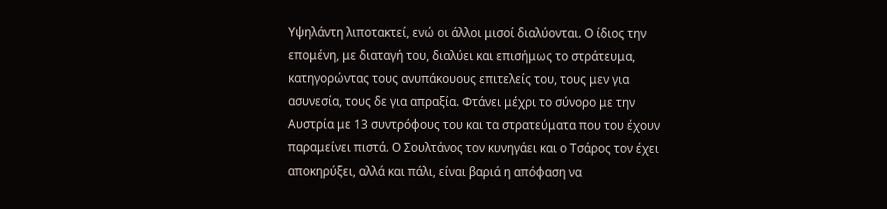Υψηλάντη λιποτακτεί, ενώ οι άλλοι μισοί διαλύονται. Ο ίδιος την επομένη, με διαταγή του, διαλύει και επισήμως το στράτευμα, κατηγορώντας τους ανυπάκουους επιτελείς του, τους μεν για ασυνεσία, τους δε για απραξία. Φτάνει μέχρι το σύνορο με την Αυστρία με 13 συντρόφους του και τα στρατεύματα που του έχουν παραμείνει πιστά. Ο Σουλτάνος τον κυνηγάει και ο Τσάρος τον έχει αποκηρύξει, αλλά και πάλι, είναι βαριά η απόφαση να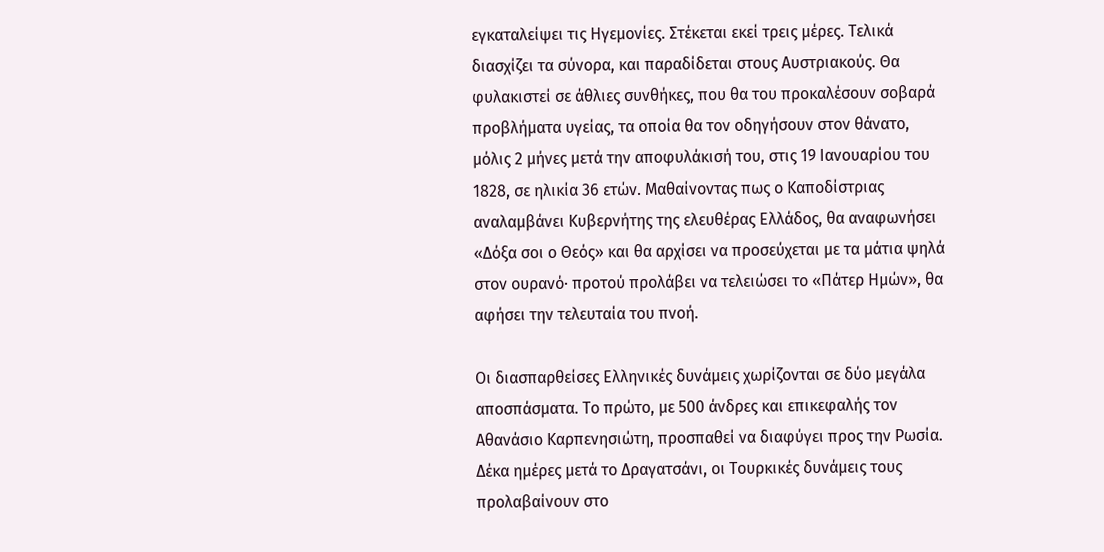εγκαταλείψει τις Ηγεμονίες. Στέκεται εκεί τρεις μέρες. Τελικά διασχίζει τα σύνορα, και παραδίδεται στους Αυστριακούς. Θα φυλακιστεί σε άθλιες συνθήκες, που θα του προκαλέσουν σοβαρά προβλήματα υγείας, τα οποία θα τον οδηγήσουν στον θάνατο, μόλις 2 μήνες μετά την αποφυλάκισή του, στις 19 Ιανουαρίου του 1828, σε ηλικία 36 ετών. Μαθαίνοντας πως ο Καποδίστριας αναλαμβάνει Κυβερνήτης της ελευθέρας Ελλάδος, θα αναφωνήσει «Δόξα σοι ο Θεός» και θα αρχίσει να προσεύχεται με τα μάτια ψηλά στον ουρανό· προτού προλάβει να τελειώσει το «Πάτερ Ημών», θα αφήσει την τελευταία του πνοή.

Οι διασπαρθείσες Ελληνικές δυνάμεις χωρίζονται σε δύο μεγάλα αποσπάσματα. Το πρώτο, με 500 άνδρες και επικεφαλής τον Αθανάσιο Καρπενησιώτη, προσπαθεί να διαφύγει προς την Ρωσία. Δέκα ημέρες μετά το Δραγατσάνι, οι Τουρκικές δυνάμεις τους προλαβαίνουν στο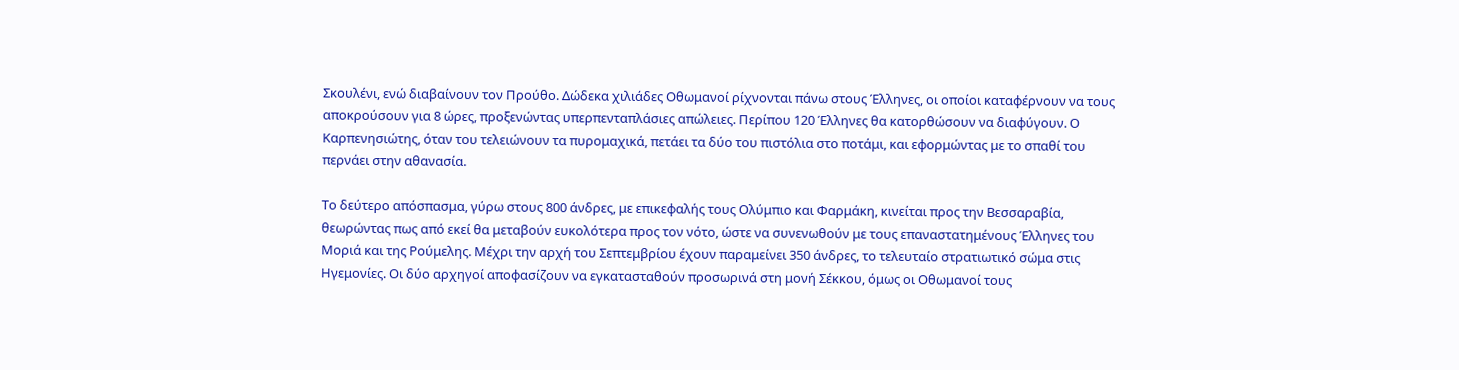Σκουλένι, ενώ διαβαίνουν τον Προύθο. Δώδεκα χιλιάδες Οθωμανοί ρίχνονται πάνω στους Έλληνες, οι οποίοι καταφέρνουν να τους αποκρούσουν για 8 ώρες, προξενώντας υπερπενταπλάσιες απώλειες. Περίπου 120 Έλληνες θα κατορθώσουν να διαφύγουν. Ο Καρπενησιώτης, όταν του τελειώνουν τα πυρομαχικά, πετάει τα δύο του πιστόλια στο ποτάμι, και εφορμώντας με το σπαθί του περνάει στην αθανασία.

Το δεύτερο απόσπασμα, γύρω στους 800 άνδρες, με επικεφαλής τους Ολύμπιο και Φαρμάκη, κινείται προς την Βεσσαραβία, θεωρώντας πως από εκεί θα μεταβούν ευκολότερα προς τον νότο, ώστε να συνενωθούν με τους επαναστατημένους Έλληνες του Μοριά και της Ρούμελης. Μέχρι την αρχή του Σεπτεμβρίου έχουν παραμείνει 350 άνδρες, το τελευταίο στρατιωτικό σώμα στις Ηγεμονίες. Οι δύο αρχηγοί αποφασίζουν να εγκατασταθούν προσωρινά στη μονή Σέκκου, όμως οι Οθωμανοί τους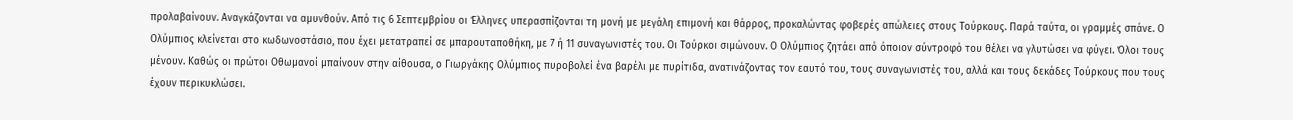προλαβαίνουν. Αναγκάζονται να αμυνθούν. Από τις 6 Σεπτεμβρίου οι Έλληνες υπερασπίζονται τη μονή με μεγάλη επιμονή και θάρρος, προκαλώντας φοβερές απώλειες στους Τούρκους. Παρά ταύτα, οι γραμμές σπάνε. Ο Ολύμπιος κλείνεται στο κωδωνοστάσιο, που έχει μετατραπεί σε μπαρουταποθήκη, με 7 ή 11 συναγωνιστές του. Οι Τούρκοι σιμώνουν. Ο Ολύμπιος ζητάει από όποιον σύντροφό του θέλει να γλυτώσει να φύγει. Όλοι τους μένουν. Καθώς οι πρώτοι Οθωμανοί μπαίνουν στην αίθουσα, ο Γιωργάκης Ολύμπιος πυροβολεί ένα βαρέλι με πυρίτιδα, ανατινάζοντας τον εαυτό του, τους συναγωνιστές του, αλλά και τους δεκάδες Τούρκους που τους έχουν περικυκλώσει.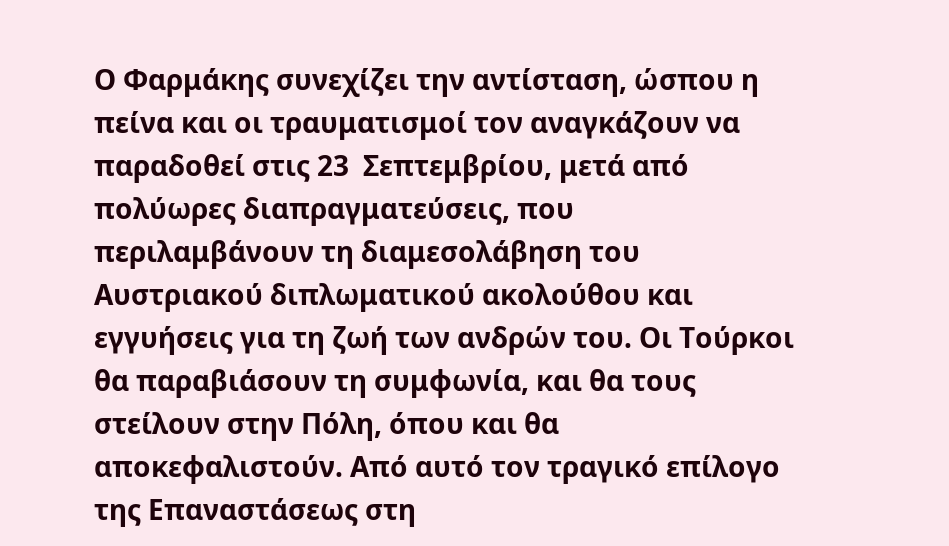Ο Φαρμάκης συνεχίζει την αντίσταση, ώσπου η πείνα και οι τραυματισμοί τον αναγκάζουν να παραδοθεί στις 23  Σεπτεμβρίου, μετά από πολύωρες διαπραγματεύσεις, που περιλαμβάνουν τη διαμεσολάβηση του Αυστριακού διπλωματικού ακολούθου και εγγυήσεις για τη ζωή των ανδρών του. Οι Τούρκοι θα παραβιάσουν τη συμφωνία, και θα τους στείλουν στην Πόλη, όπου και θα αποκεφαλιστούν. Από αυτό τον τραγικό επίλογο της Επαναστάσεως στη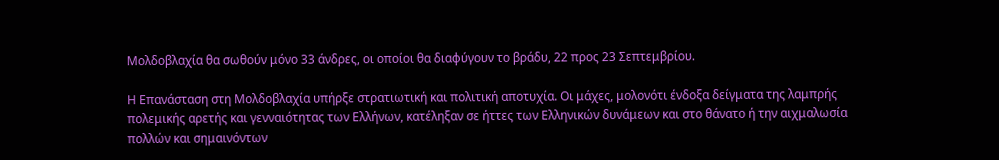Μολδοβλαχία θα σωθούν μόνο 33 άνδρες, οι οποίοι θα διαφύγουν το βράδυ, 22 προς 23 Σεπτεμβρίου.

Η Επανάσταση στη Μολδοβλαχία υπήρξε στρατιωτική και πολιτική αποτυχία. Οι μάχες, μολονότι ένδοξα δείγματα της λαμπρής πολεμικής αρετής και γενναιότητας των Ελλήνων, κατέληξαν σε ήττες των Ελληνικών δυνάμεων και στο θάνατο ή την αιχμαλωσία πολλών και σημαινόντων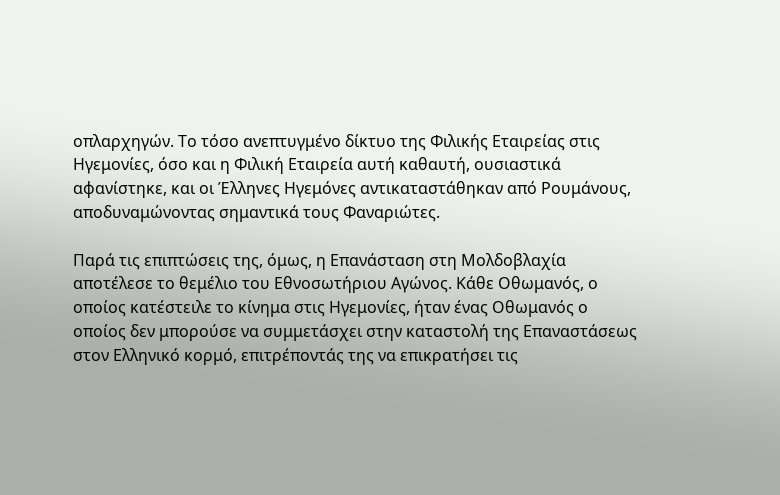οπλαρχηγών. Το τόσο ανεπτυγμένο δίκτυο της Φιλικής Εταιρείας στις Ηγεμονίες, όσο και η Φιλική Εταιρεία αυτή καθαυτή, ουσιαστικά αφανίστηκε, και οι Έλληνες Ηγεμόνες αντικαταστάθηκαν από Ρουμάνους, αποδυναμώνοντας σημαντικά τους Φαναριώτες.

Παρά τις επιπτώσεις της, όμως, η Επανάσταση στη Μολδοβλαχία αποτέλεσε το θεμέλιο του Εθνοσωτήριου Αγώνος. Κάθε Οθωμανός, ο οποίος κατέστειλε το κίνημα στις Ηγεμονίες, ήταν ένας Οθωμανός ο οποίος δεν μπορούσε να συμμετάσχει στην καταστολή της Επαναστάσεως στον Ελληνικό κορμό, επιτρέποντάς της να επικρατήσει τις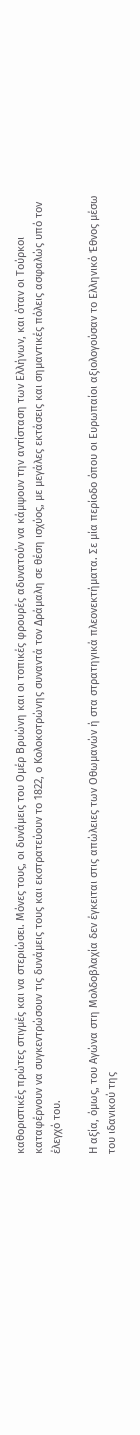καθοριστικές πρώτες στιγμές και να στεριώσει. Μόνες τους, οι δυνάμεις του Ομέρ Βρυώνη και οι τοπικές φρουρές αδυνατούν να κάμψουν την αντίσταση των Ελλήνων, και όταν οι Τούρκοι καταφέρνουν να συγκεντρώσουν τις δυνάμεις τους και εκστρατεύουν το 1822, ο Κολοκοτρώνης συναντά τον Δράμαλη σε θέση ισχύος, με μεγάλες εκτάσεις και σημαντικές πόλεις ασφαλώς υπό τον έλεγχό του.

Η αξία, όμως, του Αγώνα στη Μολδοβλαχία δεν έγκειται στις απώλειες των Οθωμανών ή στα στρατηγικά πλεονεκτήματα. Σε μία περίοδο όπου οι Ευρωπαίοι αξιολογούσαν το Ελληνικό Έθνος μέσω του ιδανικού της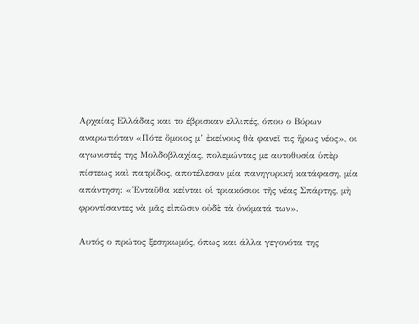Αρχαίας Ελλάδας και το έβρισκαν ελλιπές, όπου ο Βύρων αναρωτιόταν «Πότε ὅμοιος μ’ ἐκείνους θὰ φανεῖ τις ἥρως νέος», οι αγωνιστές της Μολδοβλαχίας, πολεμώντας με αυτοθυσία ὑπὲρ πίστεως καὶ πατρίδος, αποτέλεσαν μία πανηγυρική κατάφαση, μία απάντηση: «Ἐνταῦθα κείνται οἱ τριακόσιοι τῆς νέας Σπάρτης, μὴ φροντίσαντες νὰ μᾶς εἰπῶσιν οὐδὲ τὰ ὀνόματά των».

Αυτός ο πρώτος ξεσηκωμός, όπως και άλλα γεγονότα της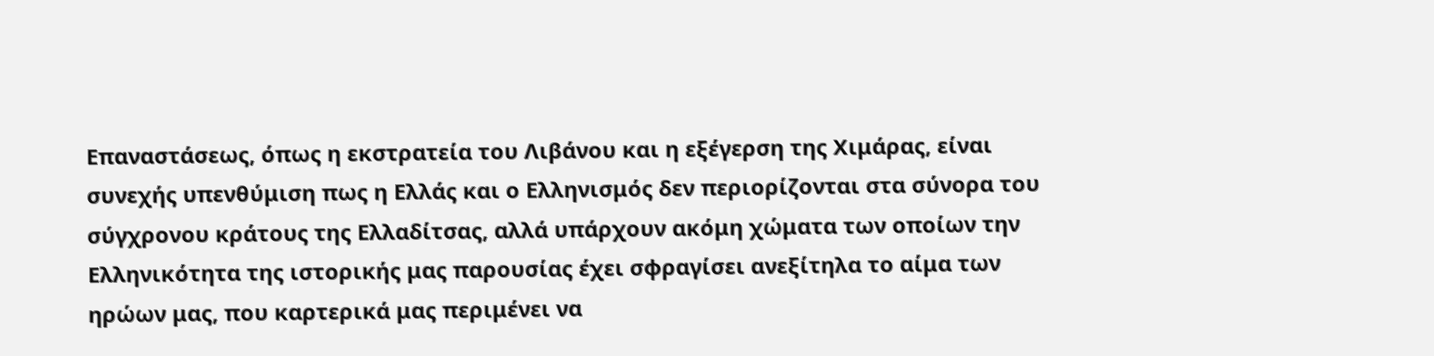Επαναστάσεως, όπως η εκστρατεία του Λιβάνου και η εξέγερση της Χιμάρας, είναι συνεχής υπενθύμιση πως η Ελλάς και ο Ελληνισμός δεν περιορίζονται στα σύνορα του σύγχρονου κράτους της Ελλαδίτσας, αλλά υπάρχουν ακόμη χώματα των οποίων την Ελληνικότητα της ιστορικής μας παρουσίας έχει σφραγίσει ανεξίτηλα το αίμα των ηρώων μας, που καρτερικά μας περιμένει να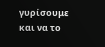γυρίσουμε και να το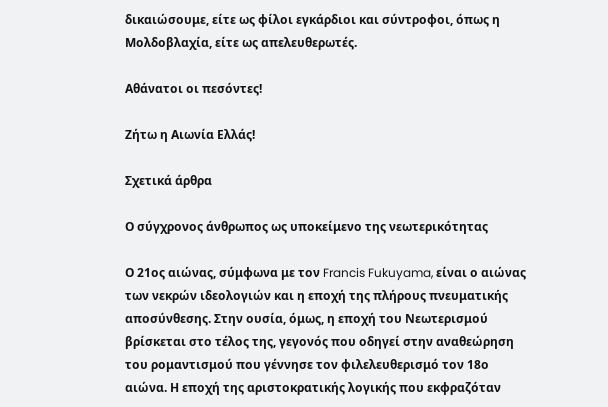δικαιώσουμε, είτε ως φίλοι εγκάρδιοι και σύντροφοι, όπως η Μολδοβλαχία, είτε ως απελευθερωτές.

Αθάνατοι οι πεσόντες!

Ζήτω η Αιωνία Ελλάς!

Σχετικά άρθρα

Ο σύγχρονος άνθρωπος ως υποκείμενο της νεωτερικότητας

Ο 21ος αιώνας, σύμφωνα με τον Francis Fukuyama, είναι ο αιώνας των νεκρών ιδεολογιών και η εποχή της πλήρους πνευματικής αποσύνθεσης. Στην ουσία, όμως, η εποχή του Νεωτερισμού βρίσκεται στο τέλος της, γεγονός που οδηγεί στην αναθεώρηση του ρομαντισμού που γέννησε τον φιλελευθερισμό τον 18ο αιώνα. Η εποχή της αριστοκρατικής λογικής που εκφραζόταν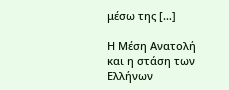μέσω της […]

Η Μέση Ανατολή και η στάση των Ελλήνων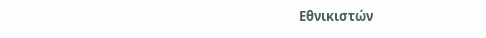Εθνικιστών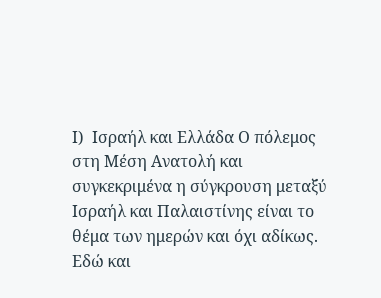Ι)  Ισραήλ και Ελλάδα Ο πόλεμος στη Μέση Ανατολή και συγκεκριμένα η σύγκρουση μεταξύ Ισραήλ και Παλαιστίνης είναι το θέμα των ημερών και όχι αδίκως. Εδώ και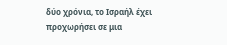δύο χρόνια, το Ισραήλ έχει προχωρήσει σε μια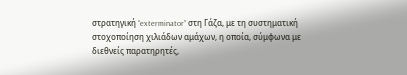στρατηγική “exterminator” στη Γάζα, με τη συστηματική στοχοποίηση χιλιάδων αμάχων, η οποία, σύμφωνα με διεθνείς παρατηρητές,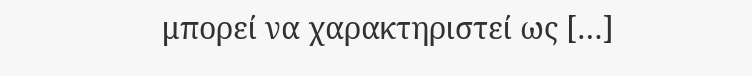μπορεί να χαρακτηριστεί ως […]